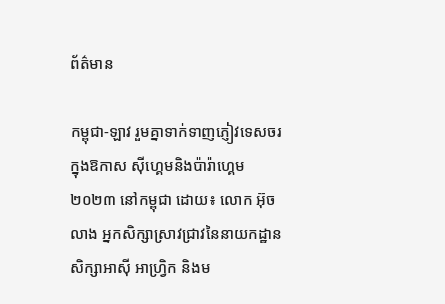ព័ត៌មាន

កម្ពុជា-ឡាវ រួមគ្នាទាក់ទាញភ្ញៀវទេសចរ ក្នុងឱកាស ស៊ីហ្គេមនិងប៉ារ៉ាហ្គេម ២០២៣ នៅកម្ពុជា ដោយ៖ លោក អ៊ុច លាង អ្នកសិក្សាស្រាវជ្រាវនៃនាយកដ្ឋានសិក្សាអាស៊ី អាហ្វ្រិក និងម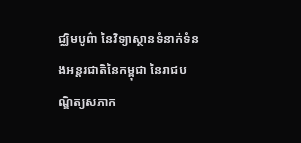ជ្ឈិមបូព៌ា នៃវិទ្យាស្ថានទំនាក់ទំនងអន្តរជាតិនៃកម្ពុជា នៃរាជបណ្ឌិត្យសភាក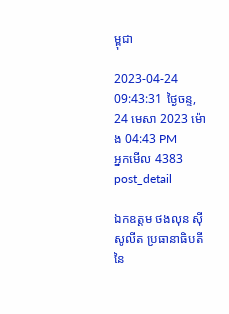ម្ពុជា

2023-04-24 09:43:31 ថ្ងៃចន្ទ, 24 មេសា 2023 ម៉ោង 04:43 PM
អ្នកមើល 4383
post_detail

ឯកឧត្តម ថងលុន ស៊ីសូលីត ប្រធានាធិបតី នៃ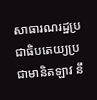សាធារណរដ្ឋប្រជាធិបតេយ្យប្រជាមានិតឡាវ នឹ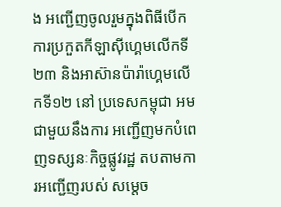ង អញ្ជើញចូលរួមក្នុងពិធីបើកការប្រកួតកីឡាស៊ីហ្គេមលើកទី២៣ និងអាស៊ានប៉ារ៉ាហ្គេមលើកទី១២ នៅ ប្រទេសកម្ពុជា អមជាមួយនឹងការ អញ្ជើញមកបំពេញទស្សនៈកិច្ចផ្លូវរដ្ឋ តបតាមការអញ្ជើញរបស់ សម្តេច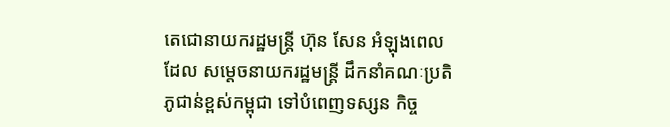តេជោនាយករដ្ឋមន្រ្តី ហ៊ុន សែន អំឡុងពេលដែល សម្តេចនាយករដ្ឋមន្ត្រី ដឹកនាំគណៈប្រតិភូជាន់ខ្ពស់កម្ពុជា ទៅបំពេញទស្សន កិច្ច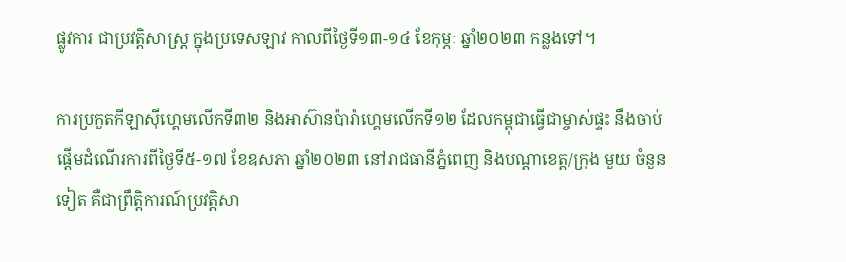ផ្លូវការ ជាប្រវត្តិសាស្ត្រ ក្នុងប្រទេសឡាវ កាលពីថ្ងៃទី១៣-១៤ ខែកុម្ភៈ ឆ្នាំ២០២៣ កន្លងទៅ។

ការប្រកួតកីឡាស៊ីហ្គេមលើកទី៣២ និងអាស៊ានប៉ារ៉ាហ្គេមលើកទី១២ ដែលកម្ពុជាធ្វើជាម្ចាស់ផ្ទះ នឹងចាប់ផ្តើមដំណើរការពីថ្ងៃទី៥-១៧ ខែឧសភា ឆ្នាំ២០២៣ នៅរាជធានីភ្នំពេញ និងបណ្តាខេត្ត/ក្រុង មួយ ចំនួនទៀត គឺជាព្រឹត្តិការណ៍ប្រវត្តិសា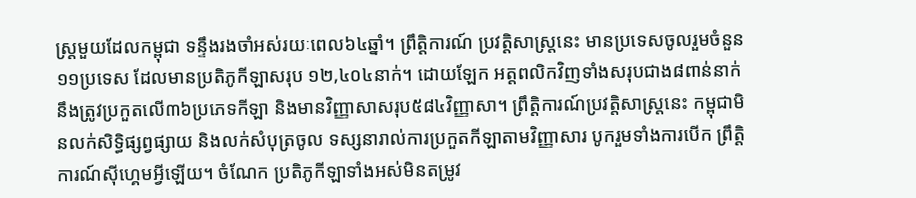ស្ត្រមួយដែលកម្ពុជា ទន្ទឹងរងចាំអស់រយៈពេល៦៤ឆ្នាំ។ ព្រឹត្តិការណ៍ ប្រវត្តិសាស្ត្រនេះ មានប្រទេសចូលរួមចំនួន១១ប្រទេស ដែលមានប្រតិភូកីឡាសរុប ១២,៤០៤នាក់។ ដោយឡែក អត្តពលិកវិញទាំងសរុបជាង៨ពាន់នាក់ នឹងត្រូវប្រកួតលើ៣៦ប្រភេទកីឡា និងមានវិញ្ញាសាសរុប៥៨៤វិញ្ញាសា។ ព្រឹត្តិការណ៍ប្រវត្តិសាស្ត្រនេះ កម្ពុជាមិនលក់សិទ្ធិផ្សព្វផ្សាយ និងលក់សំបុត្រចូល ទស្សនារាល់ការប្រកួតកីឡាតាមវិញ្ញាសារ បូករួមទាំងការបើក ព្រឹត្តិការណ៍ស៊ីហ្គេមអ្វីឡើយ។ ចំណែក ប្រតិភូកីឡាទាំងអស់មិនតម្រូវ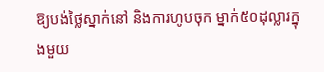ឱ្យបង់ថ្លៃស្នាក់នៅ និងការហូបចុក ម្នាក់៥០ដុល្លារក្នុងមួយ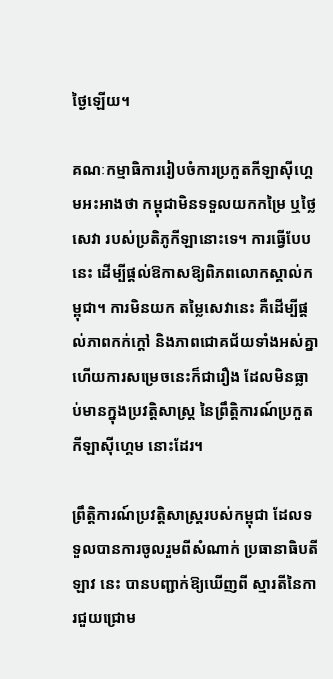ថ្ងៃឡើយ។

គណៈកម្មាធិការរៀបចំការប្រកួតកីឡាស៊ីហ្គេមអះអាងថា កម្ពុជាមិនទទួលយកកម្រៃ ឬថ្លៃសេវា របស់ប្រតិភូកីឡានោះទេ។ ការធ្វើបែបនេះ ដើម្បីផ្តល់ឱកាសឱ្យពិភពលោកស្គាល់កម្ពុជា។ ការមិនយក តម្លៃសេវានេះ គឺដើម្បីផ្តល់ភាពកក់ក្តៅ និងភាពជោគជ័យទាំងអស់គ្នា ហើយការសម្រេចនេះក៏ជារឿង ដែលមិនធ្លាប់មានក្នុងប្រវត្តិសាស្ត្រ នៃព្រឹត្តិការណ៍ប្រកួតកីឡាស៊ីហ្គេម នោះដែរ។

ព្រឹត្តិការណ៍ប្រវត្តិសាស្ត្ររបស់កម្ពុជា ដែលទទួលបានការចូលរួមពីសំណាក់ ប្រធានាធិបតីឡាវ នេះ បានបញ្ជាក់ឱ្យឃើញពី ស្មារតីនៃការជួយជ្រោម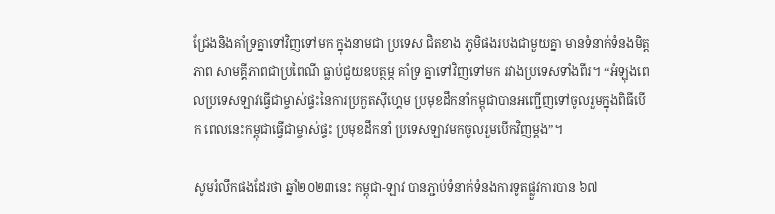ជ្រែងនិងគាំទ្រគ្នាទៅវិញទៅមក ក្នុងនាមជា ប្រទេស ជិតខាង ភូមិផងរបងជាមួយគ្នា មានទំនាក់ទំនងមិត្តភាព សាមគ្គីភាពជាប្រពៃណី ធ្លាប់ជួយឧបត្ថម្ភ គាំទ្រ គ្នាទៅវិញទៅមក រវាងប្រទេសទាំងពីរ។ “អំឡុងពេលប្រទេសឡាវធ្វើជាម្ចាស់ផ្ទះនៃការប្រកួតស៊ីហ្គេម ប្រមុខដឹកនាំកម្ពុជាបានអញ្ជើញទៅចូលរួមក្នុងពិធីបើក ពេលនេះកម្ពុជាធ្វើជាម្ចាស់ផ្ទះ ប្រមុខដឹកនាំ ប្រទេសឡាវមកចូលរួមបើកវិញម្តង”។

សូមរំលឹកផងដែរថា ឆ្នាំ២០២៣នេះ កម្ពុជា-ឡាវ បានភ្ជាប់ទំនាក់ទំនងការទូតផ្លួវការបាន ៦៧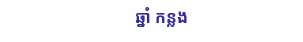ឆ្នាំ កន្លង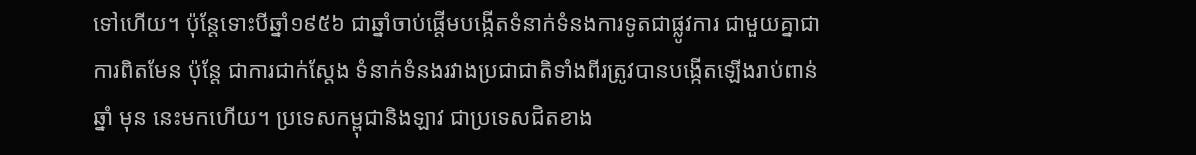ទៅហើយ។ ប៉ុន្តែទោះបីឆ្នាំ១៩៥៦ ជាឆ្នាំចាប់ផ្តើមបង្កើតទំនាក់ទំនងការទូតជាផ្លូវការ ជាមួយគ្នាជា ការពិតមែន ប៉ុន្តែ ជាការជាក់ស្តែង ទំនាក់ទំនងរវាងប្រជាជាតិទាំងពីរត្រូវបានបង្កើតឡើងរាប់ពាន់ឆ្នាំ មុន នេះមកហើយ។ ប្រទេសកម្ពុជានិងឡាវ ជាប្រទេសជិតខាង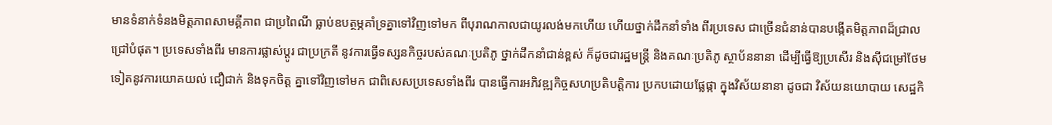មានទំនាក់ទំនងមិត្តភាពសាមគ្គីភាព ជាប្រពៃណី ធ្លាប់ឧបត្ថម្ភគាំទ្រគ្នាទៅវិញទៅមក ពីបុរាណកាលជាយូរលង់មកហើយ ហើយថ្នាក់ដឹកនាំទាំង ពីរប្រទេស ជាច្រើនជំនាន់បានបង្កើតមិត្តភាពដ៏ជ្រាលជ្រៅបំផុត។ ប្រទេសទាំងពីរ មានការផ្លាស់ប្ដូរ ជាប្រក្រតី នូវការធ្វើទស្សនកិច្ចរបស់គណៈប្រតិភូ ថ្នាក់ដឹកនាំជាន់ខ្ពស់ ក៏ដូចជារដ្ឋមន្រ្តី និងគណៈប្រតិភូ ស្ថាប័ននានា ដើម្បីធ្វើឱ្យប្រសើរ និងស៊ីជម្រៅថែមទៀតនូវការយោគយល់ ជឿជាក់ និងទុកចិត្ត គ្នាទៅវិញទៅមក ជាពិសេសប្រទេសទាំងពីរ បានធ្វើការអភិវឌ្ឍកិច្ចសហប្រតិបត្តិការ ប្រកបដោយផ្លែផ្កា ក្នុងវិស័យនានា ដូចជា វិស័យនយោបាយ សេដ្ឋកិ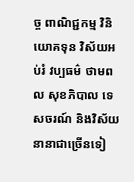ច្ច ពាណិជ្ជកម្ម វិនិយោគទុន វិស័យអប់រំ វប្បធម៌ ថាមពល សុខភិបាល ទេសចរណ៍ និងវិស័យនានាជាច្រើនទៀ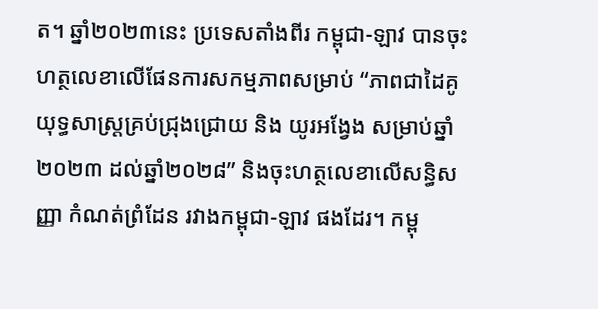ត។ ឆ្នាំ២០២៣នេះ ប្រទេសតាំងពីរ កម្ពុជា-ឡាវ បានចុះហត្ថលេខាលើផែនការសកម្មភាពសម្រាប់ “ភាពជាដៃគូយុទ្ធសាស្ត្រគ្រប់ជ្រុងជ្រោយ និង យូរអង្វែង សម្រាប់ឆ្នាំ២០២៣ ដល់ឆ្នាំ២០២៨” និងចុះហត្ថលេខាលើសន្ធិសញ្ញា កំណត់ព្រំដែន រវាងកម្ពុជា-ឡាវ ផងដែរ។ កម្ពុ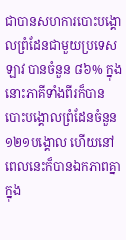ជាបានសហការបោះបង្គោលព្រំដែនជាមួយប្រទេសឡាវ បានចំនួន ៨៦% ក្នុងនោះភាគីទាំងពីរក៏បានបោះបង្គោលព្រំដែនចំនួន ១២១បង្គោល ហើយនៅពេលនេះក៏បានឯកភាពគ្នាក្នុង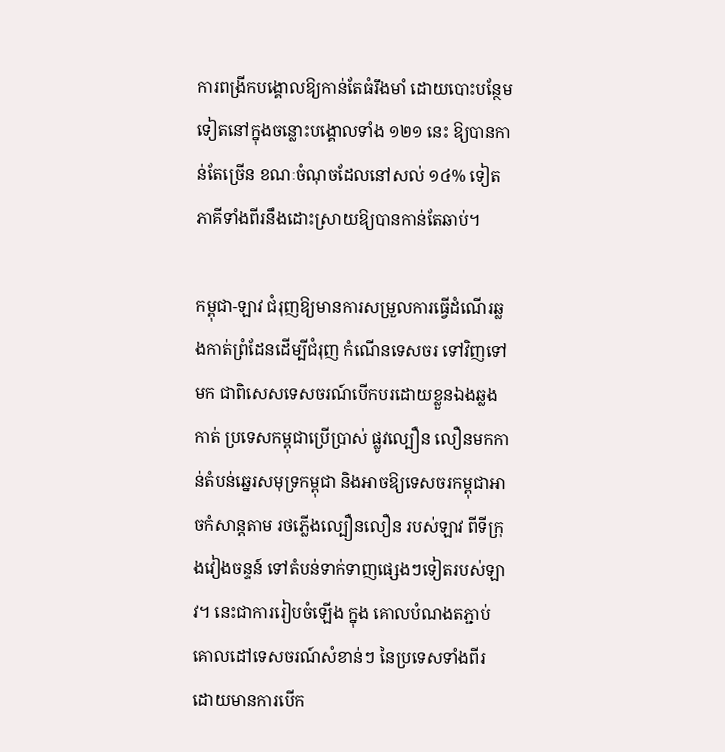ការពង្រីកបង្គោលឱ្យកាន់តែធំរឹងមាំ ដោយបោះបន្ថែមទៀតនៅក្នុងចន្លោះបង្គោលទាំង ១២១ នេះ ឱ្យបានកាន់តែច្រើន ខណៈចំណុចដែលនៅសល់ ១៤% ទៀត ភាគីទាំងពីរនឹងដោះស្រាយឱ្យបានកាន់តែឆាប់។

កម្ពុជា-ឡាវ ជំរុញឱ្យមានការសម្រួលការធ្វើដំណើរឆ្លងកាត់ព្រំដែនដើម្បីជំរុញ កំណើនទេសចរ ទៅវិញទៅមក ជាពិសេសទេសចរណ៍បើកបរដោយខ្លួនឯងឆ្លងកាត់ ប្រទេសកម្ពុជាប្រើប្រាស់ ផ្លូវល្បឿន លឿនមកកាន់តំបន់ឆ្នេរសមុទ្រកម្ពុជា និងអាចឱ្យទេសចរកម្ពុជាអាចកំសាន្តតាម រថភ្លើងល្បឿនលឿន របស់ឡាវ ពីទីក្រុងវៀងចន្ទន៍ ទៅតំបន់ទាក់ទាញផ្សេងៗទៀតរបស់ឡាវ។ នេះជាការរៀបចំឡើង ក្នុង គោលបំណងតភ្ជាប់គោលដៅទេសចរណ៍សំខាន់ៗ នៃប្រទេសទាំងពីរ ដោយមានការបើក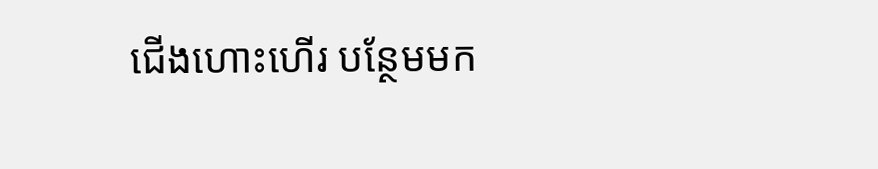ជើងហោះហើរ បន្ថែមមក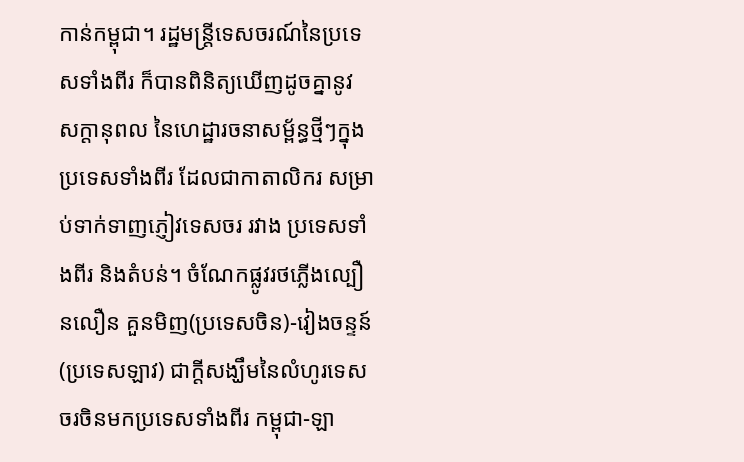កាន់កម្ពុជា។ រដ្ឋមន្រ្តីទេសចរណ៍នៃប្រទេសទាំងពីរ ក៏បានពិនិត្យឃើញដូចគ្នានូវ សក្តានុពល នៃហេដ្ឋារចនាសម្ព័ន្ធថ្មីៗក្នុងប្រទេសទាំងពីរ ដែលជាកាតាលិករ សម្រាប់ទាក់ទាញភ្ញៀវទេសចរ រវាង ប្រទេសទាំងពីរ និងតំបន់។ ចំណែកផ្លូវរថភ្លើងល្បឿនលឿន គួនមិញ(ប្រទេសចិន)-វៀងចន្ទន៍ (ប្រទេសឡាវ) ជាក្តីសង្ឃឹមនៃលំហូរទេសចរចិនមកប្រទេសទាំងពីរ កម្ពុជា-ឡា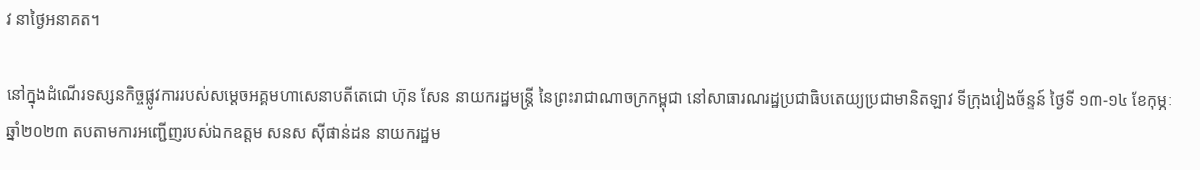វ នាថ្ងៃអនាគត។

នៅក្នុងដំណើរទស្សនកិច្ចផ្លូវការរបស់សម្ដេចអគ្គមហាសេនាបតីតេជោ ហ៊ុន សែន នាយករដ្ឋមន្ត្រី នៃព្រះរាជាណាចក្រកម្ពុជា នៅសាធារណរដ្ឋប្រជាធិបតេយ្យប្រជាមានិតឡាវ ទីក្រុងវៀងច័ន្ទន៍ ថ្ងៃទី ១៣-១៤ ខែកុម្ភៈ ឆ្នាំ២០២៣ តបតាមការអញ្ជើញរបស់ឯកឧត្តម សនស ស៊ីផាន់ដន នាយករដ្ឋម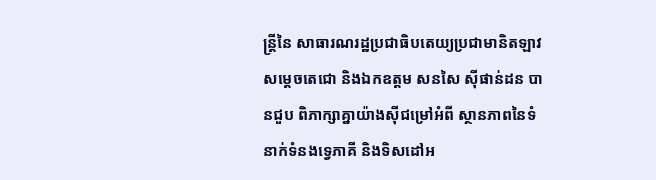ន្ត្រីនៃ សាធារណរដ្ឋប្រជាធិបតេយ្យប្រជាមានិតឡាវ សម្ដេចតេជោ និងឯកឧត្តម សនសៃ ស៊ីផាន់ដន បានជួប ពិភាក្សាគ្នាយ៉ាងស៊ីជម្រៅអំពី ស្ថានភាពនៃទំនាក់ទំនងទ្វេភាគី និងទិសដៅអ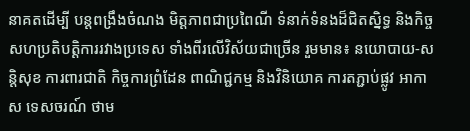នាគតដើម្បី បន្តពង្រឹងចំណង មិត្តភាពជាប្រពៃណី ទំនាក់ទំនងដ៏ជិតស្និទ្ធ និងកិច្ចសហប្រតិបត្តិការរវាងប្រទេស ទាំងពីរលើវិស័យជាច្រើន រួមមាន៖ នយោបាយ-សន្តិសុខ ការពារជាតិ កិច្ចការព្រំដែន ពាណិជ្ជកម្ម និងវិនិយោគ ការតភ្ជាប់ផ្លូវ អាកាស ទេសចរណ៍ ថាម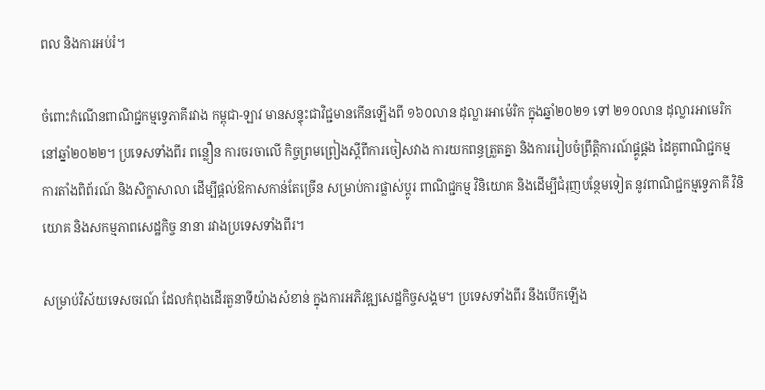ពល និងការអប់រំ។

ចំពោះកំណើនពាណិជ្ជកម្មទ្វេភាគីរវាង កម្ពុជា-ឡាវ មានសន្ទុះជាវិជ្ជមានកើនឡើងពី ១៦០លាន ដុល្លារអាម៉េរិក ក្នុងឆ្នាំ២០២១ ទៅ ២១០លាន ដុល្លារអាមេរិក នៅឆ្នាំ២០២២។ ប្រទេសទាំងពីរ ពន្លឿន ការចរចាលើ កិច្ចព្រមព្រៀងស្ដីពីការចៀសវាង ការយកពន្ធត្រួតគ្នា និងការរៀបចំព្រឹត្តិការណ៍ផ្គូផ្គង ដៃគូពាណិជ្ជកម្ម ការតាំងពិព័រណ៍ និងសិក្ខាសាលា ដើម្បីផ្ដល់ឱកាសកាន់តែច្រើន សម្រាប់ការផ្លាស់ប្ដូរ ពាណិជ្ជកម្ម វិនិយោគ និងដើម្បីជំរុញបន្ថែមទៀត នូវពាណិជ្ជកម្មទ្វេភាគី វិនិយោគ និងសកម្មភាពសេដ្ឋកិច្ច នានា រវាងប្រទេសទាំងពីរ។

សម្រាប់វិស័យទេសចរណ៍ ដែលកំពុងដើរតួនាទីយ៉ាងសំខាន់ ក្នុងការអភិវឌ្ឍសេដ្ឋកិច្ចសង្គម។ ប្រទេសទាំងពីរ នឹងបើកឡើង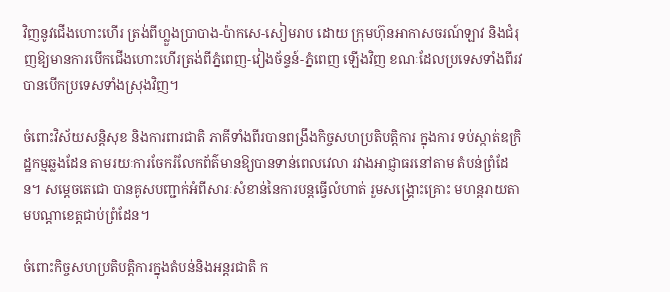វិញនូវជើងហោះហើរ ត្រង់ពីហ្លួងប្រាបាង-ប៉ាកសេ-សៀមរាប ដោយ ក្រុមហ៊ុនអាកាសចរណ៍ឡាវ និងជំរុញឱ្យមានការបើកជើងហោះហើរត្រង់ពីភ្នំពេញ-វៀងច័ន្ទន៍-ភ្នំពេញ ឡើងវិញ ខណៈដែលប្រទេសទាំងពីរវ បានបើកប្រទេសទាំងស្រុងវិញ។

ចំពោះវិស័យសន្តិសុខ និងការពារជាតិ ភាគីទាំងពីរបានពង្រឹងកិច្ចសហប្រតិបត្តិការ ក្នុងការ ទប់ស្កាត់ឧក្រិដ្ឋកម្មឆ្លងដែន តាមរយៈការចែករំលែកព័ត៌មានឱ្យបានទាន់ពេលវេលា រវាងអាជ្ញាធរនៅតាម តំបន់ព្រំដែន។ សម្តេចតេជោ បានគូសបញ្ជាក់អំពីសារៈសំខាន់នៃការបន្តធ្វើលំហាត់ រួមសង្គ្រោះគ្រោះ មហន្តរាយតាមបណ្តាខេត្តជាប់ព្រំដែន។

ចំពោះកិច្ចសហប្រតិបត្តិការក្នុងតំបន់និងអន្តរជាតិ ក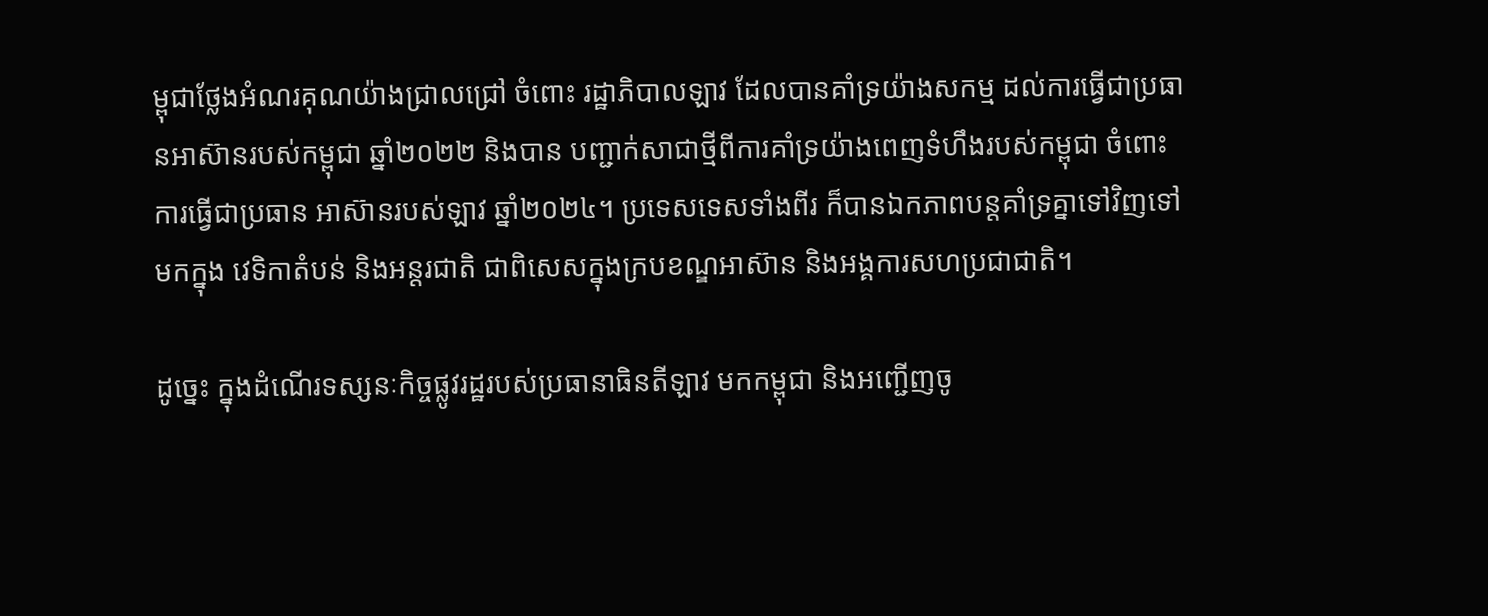ម្ពុជាថ្លែងអំណរគុណយ៉ាងជ្រាលជ្រៅ ចំពោះ រដ្ឋាភិបាលឡាវ ដែលបានគាំទ្រយ៉ាងសកម្ម ដល់ការធ្វើជាប្រធានអាស៊ានរបស់កម្ពុជា ឆ្នាំ២០២២ និងបាន បញ្ជាក់សាជាថ្មីពីការគាំទ្រយ៉ាងពេញទំហឹងរបស់កម្ពុជា ចំពោះការធ្វើជាប្រធាន អាស៊ានរបស់ឡាវ ឆ្នាំ២០២៤។ ប្រទេសទេសទាំងពីរ ក៏បានឯកភាពបន្តគាំទ្រគ្នាទៅវិញទៅមកក្នុង វេទិកាតំបន់ និងអន្តរជាតិ ជាពិសេសក្នុងក្របខណ្ឌអាស៊ាន និងអង្គការសហប្រជាជាតិ។

ដូច្នេះ ក្នុងដំណើរទស្សនៈកិច្ចផ្លូវរដ្ឋរបស់ប្រធានាធិនតីឡាវ មកកម្ពុជា និងអញ្ជើញចូ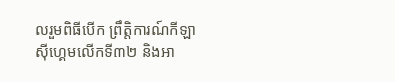លរួមពិធីបើក ព្រឹត្តិការណ៍កីឡាស៊ីហ្គេមលើកទី៣២ និងអា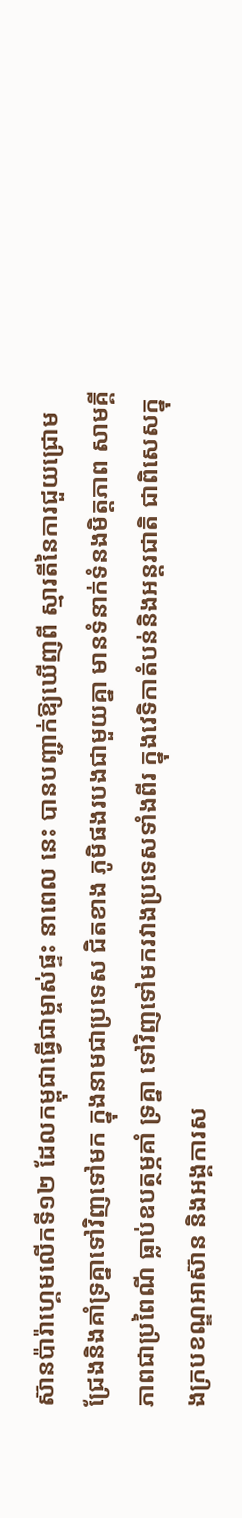ស៊ានប៉ារ៉ាហ្គេមលើកទី១២ ដែលកម្ពុជាធ្វើជាម្ចាស់ផ្ទះ នាពេល នេះ បានបញ្ជាក់ឱ្យឃើញពី ស្មារតីនៃការជួយជ្រោមជ្រែងនិងគាំទ្រគ្នាទៅវិញទៅមក ក្នុងនាមជាប្រទេស ជិតខាង ភូមិផងរបងជាមួយគ្នា មានទំនាក់ទំនងមិត្តភាព សាមគ្គីភាពជាប្រពៃណី ធ្លាប់ឧបត្ថម្ភគាំ ទ្រគ្នា ទៅវិញទៅមករវាងប្រទេសទាំងពីរ ក្នុងវេទិកាតំបន់និងអន្តរជាតិ ជាពិសេសក្នុងក្របខណ្ឌអាស៊ាន និងអង្គការស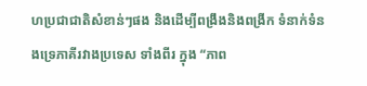ហប្រជាជាតិសំខាន់ៗផង និងដើម្បីពង្រឹងនិងពង្រីក ទំនាក់ទំនងទ្រេភាគីរវាងប្រទេស ទាំងពីរ ក្នុង “ភាព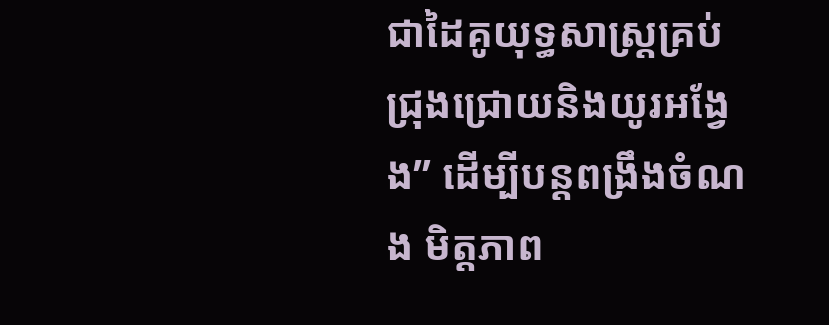ជាដៃគូយុទ្ធសាស្ត្រគ្រប់ជ្រុងជ្រោយនិងយូរអង្វែង” ដើម្បីបន្តពង្រឹងចំណង មិត្តភាព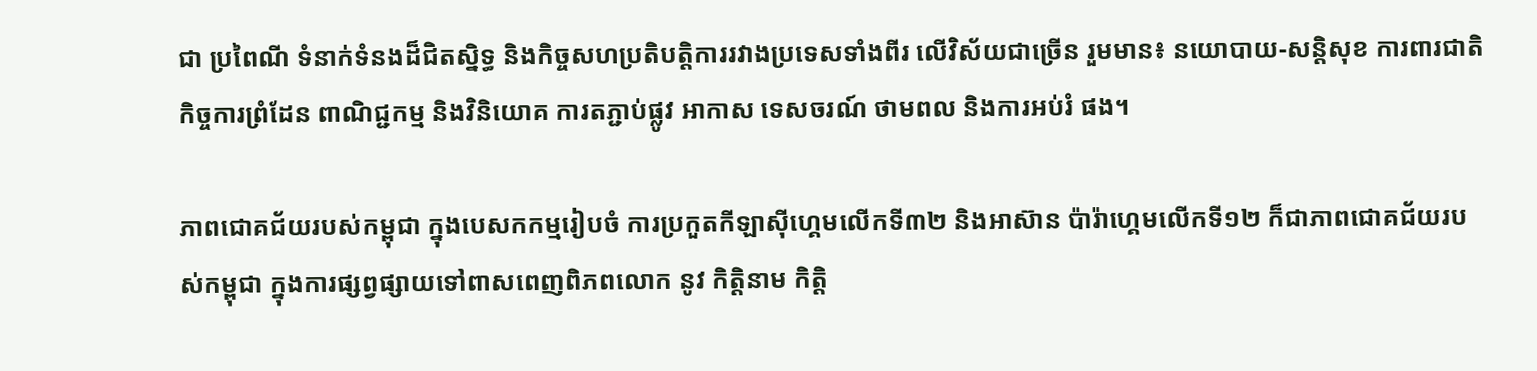ជា ប្រពៃណី ទំនាក់ទំនងដ៏ជិតស្និទ្ធ និងកិច្ចសហប្រតិបត្តិការរវាងប្រទេសទាំងពីរ លើវិស័យជាច្រើន រួមមាន៖ នយោបាយ-សន្តិសុខ ការពារជាតិ កិច្ចការព្រំដែន ពាណិជ្ជកម្ម និងវិនិយោគ ការតភ្ជាប់ផ្លូវ អាកាស ទេសចរណ៍ ថាមពល និងការអប់រំ ផង។

ភាពជោគជ័យរបស់កម្ពុជា ក្នុងបេសកកម្មរៀបចំ ការប្រកួតកីឡាស៊ីហ្គេមលើកទី៣២ និងអាស៊ាន ប៉ារ៉ាហ្គេមលើកទី១២ ក៏ជាភាពជោគជ័យរបស់កម្ពុជា ក្នុងការផ្សព្វផ្សាយទៅពាសពេញពិភពលោក នូវ កិត្តិនាម កិត្តិ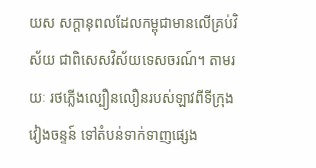យស សក្តានុពលដែលកម្ពុជាមានលើគ្រប់វិស័យ ជាពិសេសវិស័យទេសចរណ៍។ តាមរយៈ រថភ្លើងល្បឿនលឿនរបស់ឡាវពីទីក្រុងវៀងចន្ទន៍ ទៅតំបន់ទាក់ទាញផ្សេង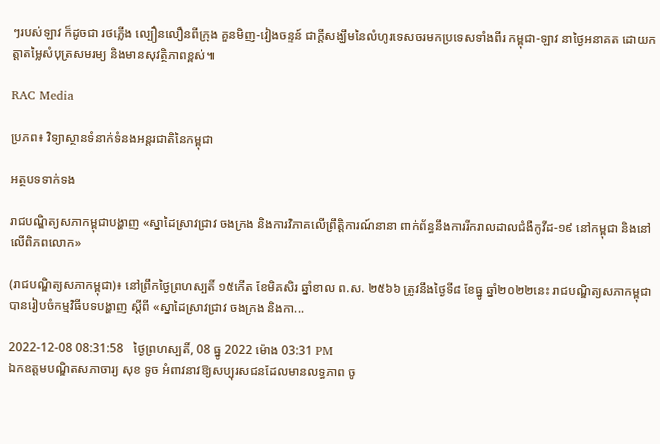ៗរបស់ឡាវ ក៏ដូចជា រថភ្លើង ល្បឿនលឿនពីក្រុង គួនមិញ-វៀងចន្ទន៍ ជាក្តីសង្ឃឹមនៃលំហូរទេសចរមកប្រទេសទាំងពីរ កម្ពុជា-ឡាវ នាថ្ងៃអនាគត ដោយកត្តាតម្លៃសំបុត្រសមរម្យ និងមានសុវត្ថិភាពខ្ពស់៕

RAC Media

ប្រភព៖ វិទ្យាស្ថានទំនាក់ទំនងអន្តរជាតិនៃកម្ពុជា

អត្ថបទទាក់ទង

រាជបណ្ឌិត្យសភាកម្ពុជាបង្ហាញ «ស្នាដៃស្រាវជ្រាវ ចងក្រង និងការវិភាគលើព្រឹត្តិការណ៍នានា ពាក់ព័ន្ធនឹងការរីករាលដាលជំងឺកូវីដ-១៩ នៅកម្ពុជា និងនៅលើពិភពលោក»

(រាជបណ្ឌិត្យសភាកម្ពុជា)៖ នៅព្រឹកថ្ងៃព្រហស្បតិ៍ ១៥កើត ខែមិគសិរ ឆ្នាំខាល ព.ស. ២៥៦៦ ត្រូវនឹងថ្ងៃទី៨ ខែធ្នូ ឆ្នាំ២០២២នេះ រាជបណ្ឌិត្យសភាកម្ពុជាបានរៀបចំកម្មវិធីបទបង្ហាញ ស្ដីពី «ស្នាដៃស្រាវជ្រាវ ចងក្រង និងកា...

2022-12-08 08:31:58   ថ្ងៃព្រហស្បតិ៍, 08 ធ្នូ 2022 ម៉ោង 03:31 PM
ឯកឧត្ដមបណ្ឌិតសភាចារ្យ សុខ ទូច អំពាវនាវឱ្យសប្បុរសជនដែលមានលទ្ធភាព ចូ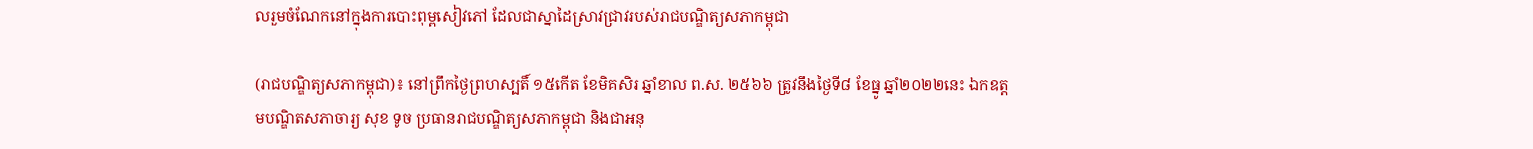លរួមចំណែកនៅក្នុងការបោះពុម្ពសៀវភៅ ដែលជាស្នាដៃស្រាវជ្រាវរបស់រាជបណ្ឌិត្យសភាកម្ពុជា

(រាជបណ្ឌិត្យសភាកម្ពុជា)៖ នៅព្រឹកថ្ងៃព្រហស្បតិ៍ ១៥កើត ខែមិគសិរ ឆ្នាំខាល ព.ស. ២៥៦៦ ត្រូវនឹងថ្ងៃទី៨ ខែធ្នូ ឆ្នាំ២០២២នេះ ឯកឧត្ដមបណ្ឌិតសភាចារ្យ សុខ ទូច ប្រធានរាជបណ្ឌិត្យសភាកម្ពុជា និងជាអនុ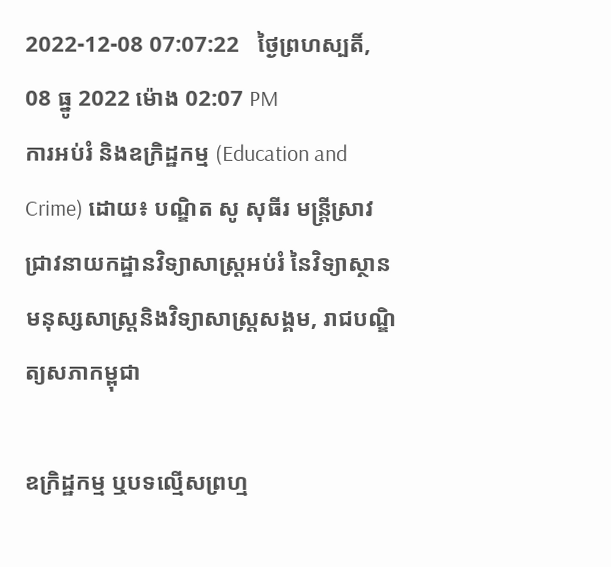2022-12-08 07:07:22   ថ្ងៃព្រហស្បតិ៍, 08 ធ្នូ 2022 ម៉ោង 02:07 PM
ការអប់រំ និងឧក្រិដ្ឋកម្ម (Education and Crime) ដោយ៖ បណ្ឌិត សូ សុធីរ មន្ត្រីស្រាវជ្រាវនាយកដ្ឋានវិទ្យាសាស្ត្រអប់រំ នៃវិទ្យាស្ថានមនុស្សសាស្ត្រនិងវិទ្យាសាស្ត្រសង្គម, រាជបណ្ឌិត្យសភាកម្ពុជា

ឧក្រិដ្ឋកម្ម ឬបទល្មើសព្រហ្ម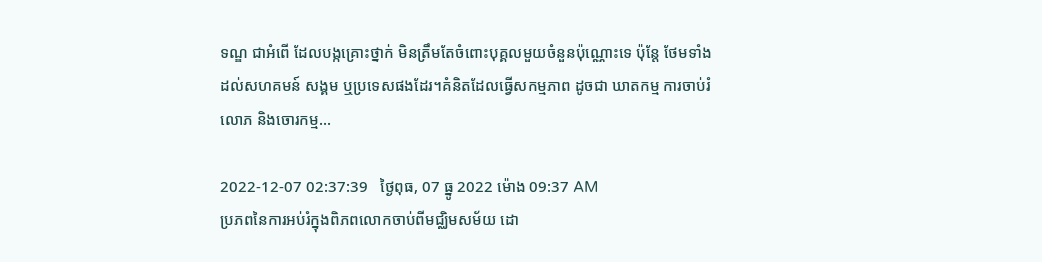ទណ្ឌ ជាអំពើ ដែលបង្កគ្រោះថ្នាក់ មិនត្រឹមតែចំពោះបុគ្គលមួយចំនួនប៉ុណ្ណោះទេ ប៉ុន្តែ ថែមទាំងដល់សហគមន៍ សង្គម ឬប្រទេសផងដែរ។គំនិតដែលធ្វើសកម្មភាព ដូចជា ឃាតកម្ម ការចាប់រំលោភ និងចោរកម្ម...

2022-12-07 02:37:39   ថ្ងៃពុធ, 07 ធ្នូ 2022 ម៉ោង 09:37 AM
ប្រភពនៃការអប់រំក្នុងពិភពលោកចាប់ពីមជ្ឈិមសម័យ ដោ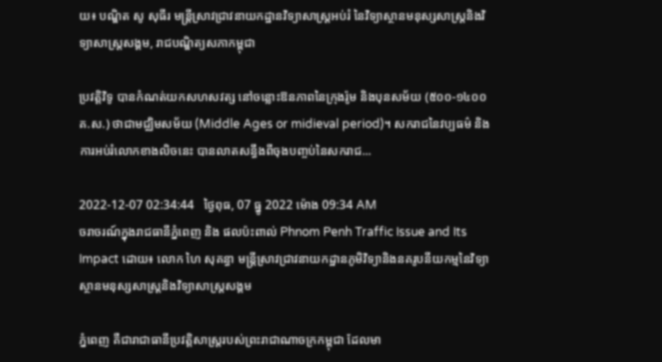យ៖ បណ្ឌិត សូ សុធីរ មន្ត្រីស្រាវជ្រាវនាយកដ្ឋានវិទ្យាសាស្ត្រអប់រំ នៃវិទ្យាស្ថានមនុស្សសាស្ត្រនិងវិទ្យាសាស្ត្រសង្គម, រាជបណ្ឌិត្យសភាកម្ពុជា

ប្រវត្ដិវិទូ បានកំណត់យកសហសវត្ស នៅចន្លោះឱនភាពនៃក្រុងរ៉ូម និងបុនសម័យ (៥០០-១៤០០គ.ស.) ថាជាមជ្ឈិមសម័យ (Middle Ages or midieval period)។ សករាជនៃវប្បធម៌ និងការអប់រំលោកខាងលិចនេះ បានលាតសន្ធឹងពីចុងបញ្ចប់នៃសករាជ...

2022-12-07 02:34:44   ថ្ងៃពុធ, 07 ធ្នូ 2022 ម៉ោង 09:34 AM
ចរាចរណ៍ក្នុងរាជធានីភ្នំពេញ និង ផលប៉ះពាល់ Phnom Penh Traffic Issue and Its Impact ដោយ៖ លោក ហៃ សុគន្ធា មន្ត្រីស្រាវជ្រាវនាយកដ្ឋានភូមិវិទ្យានិងនគរូបនីយកម្មនៃវិទ្យាស្ថានមនុស្សសាស្រ្តនិងវិទ្យាសាស្រ្តសង្គម

ភ្នំពេញ គឺជារាជាធានីប្រវត្តិសាស្រ្តរបស់ព្រះរាជាណាចក្រកម្ពុជា ដែលមា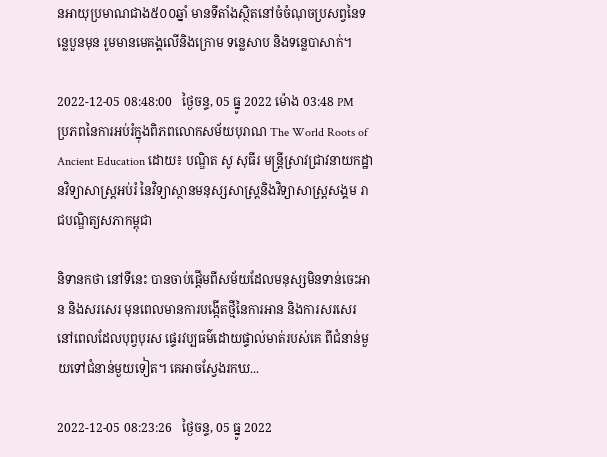នអាយុប្រមាណជាង៥០០ឆ្នាំ មានទីតាំងស្ថិតនៅចំចំណុចប្រសព្វនៃទន្លេបួនមុន រូមមានមេគង្គលើនិងក្រោម ទន្លេសាប និងទន្លេបាសាក់។

2022-12-05 08:48:00   ថ្ងៃចន្ទ, 05 ធ្នូ 2022 ម៉ោង 03:48 PM
ប្រភពនៃការអប់រំក្នុងពិភពលោកសម័យបុរាណ The World Roots of Ancient Education ដោយ៖ បណ្ឌិត សូ សុធីរ មន្ត្រីស្រាវជ្រាវនាយកដ្ឋានវិទ្យាសាស្ត្រអប់រំ នៃវិទ្យាស្ថានមនុស្សសាស្ត្រនិងវិទ្យាសាស្ត្រសង្គម រាជបណ្ឌិត្យសភាកម្ពុជា

និទានកថា នៅទីនេះ បានចាប់ផ្ដើមពីសម័យដែលមនុស្សមិនទាន់ចេះអាន និងសរសេរ មុនពេលមានការបង្កើតថ្មីនៃការអាន និងការសរសេរ នៅពេលដែលបុព្វបុរស ផ្ទេរវប្បធម៌ដោយផ្ទាល់មាត់របស់គេ ពីជំនាន់មួយទៅជំនាន់មួយទៀត។ គេអាចស្វែងរកឃ...

2022-12-05 08:23:26   ថ្ងៃចន្ទ, 05 ធ្នូ 2022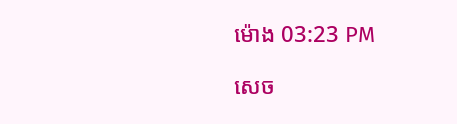ម៉ោង 03:23 PM

សេច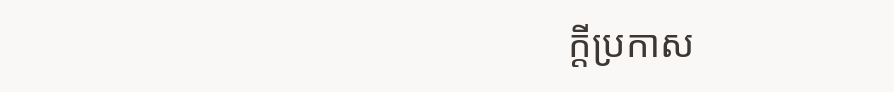ក្តីប្រកាស